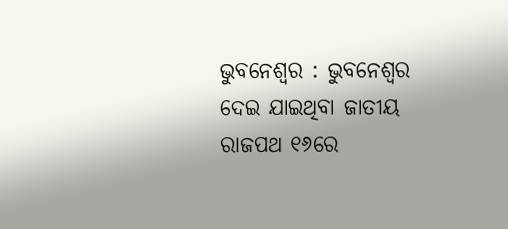ଭୁବନେଶ୍ବର : ଭୁବନେଶ୍ବର ଦେଇ ଯାଇଥିବା ଜାତୀୟ ରାଜପଥ ୧୬ରେ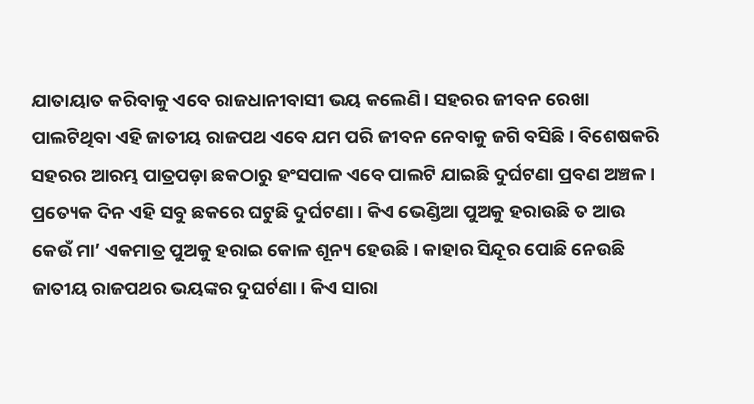ଯାତାୟାତ କରିବାକୁ ଏବେ ରାଜଧାନୀବାସୀ ଭୟ କଲେଣି। ସହରର ଜୀବନ ରେଖା ପାଲଟିଥିବା ଏହି ଜାତୀୟ ରାଜପଥ ଏବେ ଯମ ପରି ଜୀବନ ନେବାକୁ ଜଗି ବସିଛି। ବିଶେଷକରି ସହରର ଆରମ୍ଭ ପାତ୍ରପଡ଼ା ଛକଠାରୁ ହଂସପାଳ ଏବେ ପାଲଟି ଯାଇଛି ଦୁର୍ଘଟଣା ପ୍ରବଣ ଅଞ୍ଚଳ। ପ୍ରତ୍ୟେକ ଦିନ ଏହି ସବୁ ଛକରେ ଘଟୁଛି ଦୁର୍ଘଟଣା। କିଏ ଭେଣ୍ଡିଆ ପୁଅକୁ ହରାଉଛି ତ ଆଉ କେଉଁ ମା’ ଏକମାତ୍ର ପୁଅକୁ ହରାଇ କୋଳ ଶୂନ୍ୟ ହେଉଛି। କାହାର ସିନ୍ଦୂର ପୋଛି ନେଉଛି ଜାତୀୟ ରାଜପଥର ଭୟଙ୍କର ଦୁଘର୍ଟଣା। କିଏ ସାରା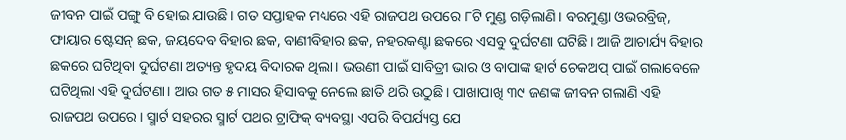ଜୀବନ ପାଇଁ ପଙ୍ଗୁ ବି ହୋଇ ଯାଉଛି। ଗତ ସପ୍ତାହକ ମଧ୍ୟରେ ଏହି ରାଜପଥ ଉପରେ ୮ଟି ମୁଣ୍ଡ ଗଡ଼ିଲାଣି। ବରମୁଣ୍ଡା ଓଭରବ୍ରିଜ୍, ଫାୟାର ଷ୍ଟେସନ୍ ଛକ, ଜୟଦେବ ବିହାର ଛକ, ବାଣୀବିହାର ଛକ, ନହରକଣ୍ଟା ଛକରେ ଏସବୁ ଦୁର୍ଘଟଣା ଘଟିଛି। ଆଜି ଆଚାର୍ଯ୍ୟ ବିହାର ଛକରେ ଘଟିଥିବା ଦୁର୍ଘଟଣା ଅତ୍ୟନ୍ତ ହୃଦୟ ବିଦାରକ ଥିଲା। ଭଉଣୀ ପାଇଁ ସାବିତ୍ରୀ ଭାର ଓ ବାପାଙ୍କ ହାର୍ଟ ଚେକଅପ୍ ପାଇଁ ଗଲାବେଳେ ଘଟିଥିଲା ଏହି ଦୁର୍ଘଟଣା। ଆଉ ଗତ ୫ ମାସର ହିସାବକୁ ନେଲେ ଛାତି ଥରି ଉଠୁଛି। ପାଖାପାଖି ୩୯ ଜଣଙ୍କ ଜୀବନ ଗଲାଣି ଏହି ରାଜପଥ ଉପରେ। ସ୍ମାର୍ଟ ସହରର ସ୍ମାର୍ଟ ପଥର ଟ୍ରାଫିକ୍ ବ୍ୟବସ୍ଥା ଏପରି ବିପର୍ଯ୍ୟସ୍ତ ଯେ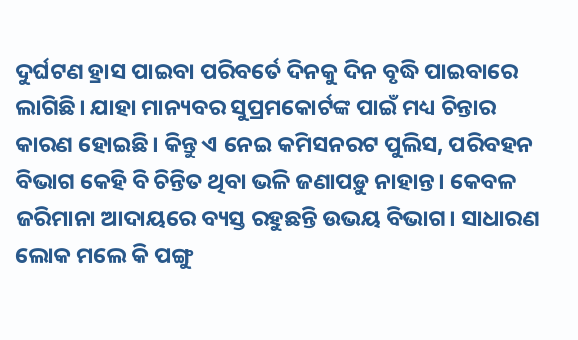ଦୁର୍ଘଟଣ ହ୍ରାସ ପାଇବା ପରିବର୍ତେ ଦିନକୁ ଦିନ ବୃଦ୍ଧି ପାଇବାରେ ଲାଗିଛି। ଯାହା ମାନ୍ୟବର ସୁପ୍ରମକୋର୍ଟଙ୍କ ପାଇଁ ମଧ୍ୟ ଚିନ୍ତାର କାରଣ ହୋଇଛି। କିନ୍ତୁ ଏ ନେଇ କମିସନରଟ ପୁଲିସ, ପରିବହନ ବିଭାଗ କେହି ବି ଚିନ୍ତିତ ଥିବା ଭଳି ଜଣାପଡ଼ୁ ନାହାନ୍ତ। କେବଳ ଜରିମାନା ଆଦାୟରେ ବ୍ୟସ୍ତ ରହୁଛନ୍ତି ଉଭୟ ବିଭାଗ। ସାଧାରଣ ଲୋକ ମଲେ କି ପଙ୍ଗୁ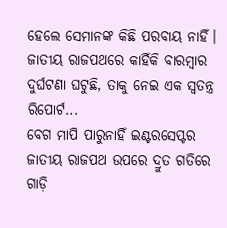ହେଲେ ସେମାନଙ୍କ କିଛି ପରବାୟ ନାହିଁ। ଜାତୀୟ ରାଜପଥରେ କାହିଁକି ବାରମ୍ବାର ଦୁର୍ଘଟଣା ଘଟୁଛି, ତାକୁ ନେଇ ଏକ ସ୍ବତନ୍ତ୍ର ରିପୋର୍ଟ...
ବେଗ ମାପି ପାରୁନାହିଁ ଇଣ୍ଟରସେପ୍ଟର
ଜାତୀୟ ରାଜପଥ ଉପରେ ଦ୍ରୁତ ଗତିରେ ଗାଡ଼ି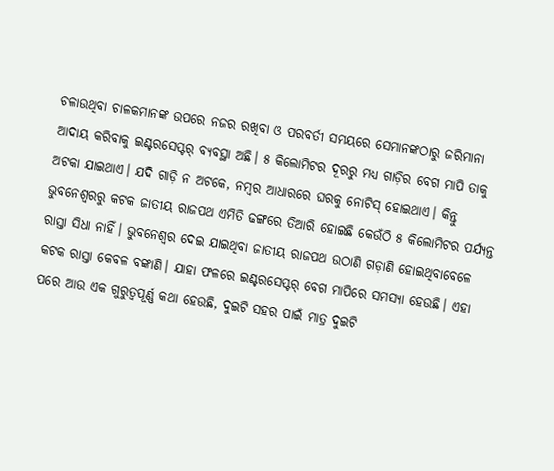ଚଳାଉଥିବା ଚାଳକମାନଙ୍କ ଉପରେ ନଜର ରଖିବା ଓ ପରବର୍ତୀ ସମୟରେ ସେମାନଙ୍କଠାରୁ ଜରିମାନା ଆଦାୟ କରିବାକୁ ଇଣ୍ଟରସେପ୍ଟର୍ ବ୍ୟବସ୍ଥା ଅଛି। ୫ କିଲୋମିଟର ଦୂରରୁ ମଧ୍ୟ ଗାଡ଼ିର ବେଗ ମାପି ତାକୁ ଅଟକା ଯାଇଥାଏ। ଯଦି ଗାଡ଼ି ନ ଅଟକେ, ନମ୍ବର ଆଧାରରେ ଘରକୁ ନୋଟିସ୍ ହୋଇଥାଏ। କିନ୍ତୁ ଭୁବନେଶ୍ବରରୁ କଟକ ଜାତୀୟ ରାଜପଥ ଏମିତି ଢଙ୍ଗରେ ତିଆରି ହୋଇଛି କେଉଁଠି ୫ କିଲୋମିଟର ପର୍ଯ୍ୟନ୍ତ ରାସ୍ତା ସିଧା ନାହିଁ। ଭୁବନେଶ୍ବର ଦେଇ ଯାଇଥିବା ଜାତୀୟ ରାଜପଥ ଉଠାଣି ଗଡ଼ାଣି ହୋଇଥିବାବେଳେ କଟକ ରାସ୍ତା କେବଳ ବଙ୍କାଣି। ଯାହା ଫଳରେ ଇଣ୍ଟରସେପ୍ଟର୍ ବେଗ ମାପିରେ ସମସ୍ୟା ହେଉଛି। ଏହା ପରେ ଆଉ ଏକ ଗୁରୁତ୍ବପୂର୍ଣ୍ଣ କଥା ହେଉଛି, ଦୁଇଟି ସହର ପାଇଁ ମାତ୍ର ଦୁଇଟି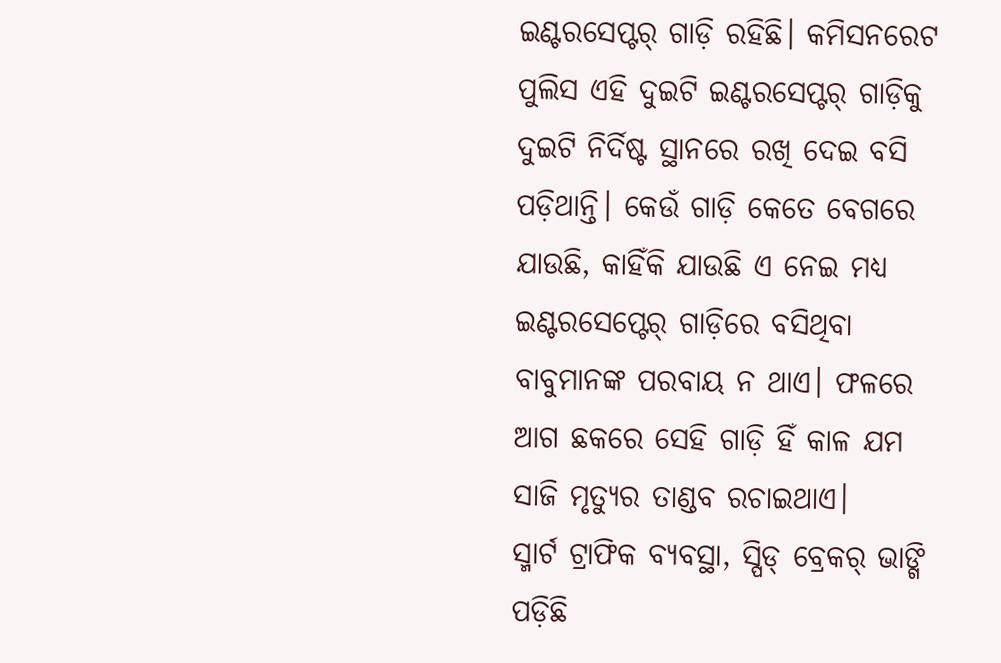ଇଣ୍ଟରସେପ୍ଟର୍ ଗାଡ଼ି ରହିଛି। କମିସନରେଟ ପୁଲିସ ଏହି ଦୁଇଟି ଇଣ୍ଟରସେପ୍ଟର୍ ଗାଡ଼ିକୁ ଦୁଇଟି ନିର୍ଦିଷ୍ଟ ସ୍ଥାନରେ ରଖି ଦେଇ ବସି ପଡ଼ିଥାନ୍ତି। କେଉଁ ଗାଡ଼ି କେତେ ବେଗରେ ଯାଉଛି, କାହିଁକି ଯାଉଛି ଏ ନେଇ ମଧ୍ୟ ଇଣ୍ଟରସେପ୍ଟେର୍ ଗାଡ଼ିରେ ବସିଥିବା ବାବୁମାନଙ୍କ ପରବାୟ ନ ଥାଏ। ଫଳରେ ଆଗ ଛକରେ ସେହି ଗାଡ଼ି ହିଁ କାଳ ଯମ ସାଜି ମୃତ୍ୟୁର ତାଣ୍ଡବ ରଚାଇଥାଏ।
ସ୍ମାର୍ଟ ଟ୍ରାଫିକ ବ୍ୟବସ୍ଥା, ସ୍ପିଡ୍ ବ୍ରେକର୍ ଭାଙ୍ଗି ପଡ଼ିଛି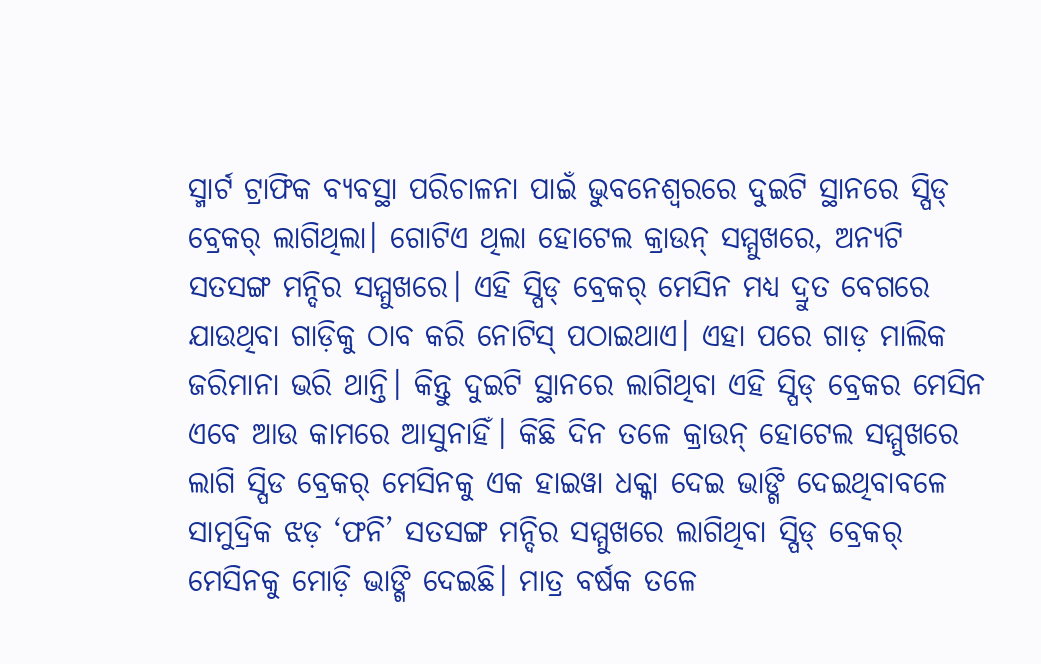ସ୍ମାର୍ଟ ଟ୍ରାଫିକ ବ୍ୟବସ୍ଥା ପରିଚାଳନା ପାଇଁ ଭୁବନେଶ୍ବରରେ ଦୁଇଟି ସ୍ଥାନରେ ସ୍ପିଡ୍ ବ୍ରେକର୍ ଲାଗିଥିଲା। ଗୋଟିଏ ଥିଲା ହୋଟେଲ କ୍ରାଉନ୍ ସମ୍ମୁଖରେ, ଅନ୍ୟଟି ସତସଙ୍ଗ ମନ୍ଦିର ସମ୍ମୁଖରେ। ଏହି ସ୍ପିଡ୍ ବ୍ରେକର୍ ମେସିନ ମଧ୍ୟ ଦ୍ରୁତ ବେଗରେ ଯାଉଥିବା ଗାଡ଼ିକୁ ଠାବ କରି ନୋଟିସ୍ ପଠାଇଥାଏ। ଏହା ପରେ ଗାଡ଼ ମାଲିକ ଜରିମାନା ଭରି ଥାନ୍ତି। କିନ୍ତୁ ଦୁଇଟି ସ୍ଥାନରେ ଲାଗିଥିବା ଏହି ସ୍ପିଡ୍ ବ୍ରେକର ମେସିନ ଏବେ ଆଉ କାମରେ ଆସୁନାହିଁ। କିଛି ଦିନ ତଳେ କ୍ରାଉନ୍ ହୋଟେଲ ସମ୍ମୁଖରେ ଲାଗି ସ୍ପିଡ ବ୍ରେକର୍ ମେସିନକୁ ଏକ ହାଇୱା ଧକ୍କା ଦେଇ ଭାଙ୍ଗି ଦେଇଥିବାବଳେ ସାମୁଦ୍ରିକ ଝଡ଼ ‘ଫନି’ ସତସଙ୍ଗ ମନ୍ଦିର ସମ୍ମୁଖରେ ଲାଗିଥିବା ସ୍ପିଡ୍ ବ୍ରେକର୍ ମେସିନକୁ ମୋଡ଼ି ଭାଙ୍ଗି ଦେଇଛି। ମାତ୍ର ବର୍ଷକ ତଳେ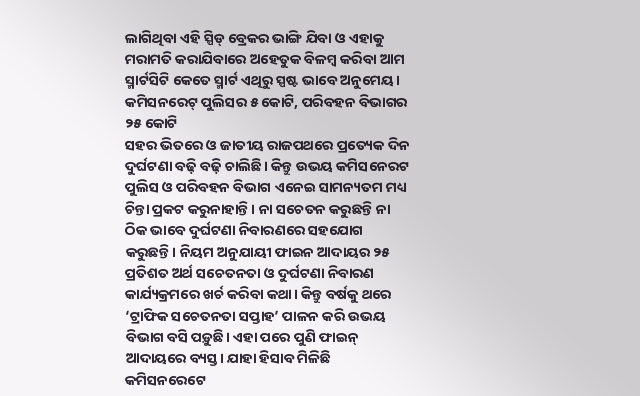ଲାଗିଥିବା ଏହି ସ୍ପିଡ୍ ବ୍ରେକର ଭାଙ୍ଗି ଯିବା ଓ ଏହାକୁ ମରାମତି କରାଯିବାରେ ଅହେତୁକ ବିଳମ୍ବ କରିବା ଆମ ସ୍ମାର୍ଟସିଟି କେତେ ସ୍ମାର୍ଟ ଏଥିରୁ ସ୍ପଷ୍ଟ ଭାବେ ଅନୁମେୟ।
କମିସନରେଟ୍ ପୁଲିସର ୫ କୋଟି, ପରିବହନ ବିଭାଗର ୨୫ କୋଟି
ସହର ଭିତରେ ଓ ଜାତୀୟ ରାଜପଥରେ ପ୍ରତ୍ୟେକ ଦିନ ଦୁର୍ଘଟଣା ବଢ଼ି ବଢ଼ି ଚାଲିଛି। କିନ୍ତୁ ଉଭୟ କମିସନେରଟ ପୁଲିସ ଓ ପରିବହନ ବିଭାଗ ଏନେଇ ସାମନ୍ୟତମ ମଧ୍ୟ ଚିନ୍ତା ପ୍ରକଟ କରୁନାହାନ୍ତି। ନା ସଚେତନ କରୁଛନ୍ତି ନା ଠିକ ଭାବେ ଦୁର୍ଘଟଣା ନିବାରଣରେ ସହଯୋଗ କରୁଛନ୍ତି। ନିୟମ ଅନୁଯାୟୀ ଫାଇନ ଆଦାୟର ୨୫ ପ୍ରତିଶତ ଅର୍ଥ ସଚେତନତା ଓ ଦୁର୍ଘଟଣା ନିବାରଣ କାର୍ଯ୍ୟକ୍ରମରେ ଖର୍ଚ କରିବା କଥା। କିନ୍ତୁ ବର୍ଷକୁ ଥରେ ‘ଟ୍ରାଫିକ ସଚେତନତା ସପ୍ତାହ’ ପାଳନ କରି ଉଭୟ ବିଭାଗ ବସି ପଡ଼ୁଛି। ଏହା ପରେ ପୁଣି ଫାଇନ୍ ଆଦାୟରେ ବ୍ୟସ୍ତ। ଯାହା ହିସାବ ମିଳିଛି କମିସନରେଟେ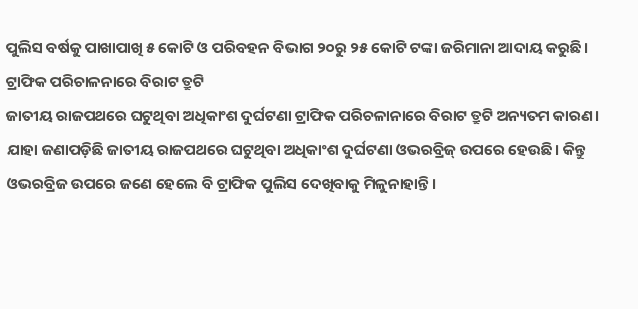ପୁଲିସ ବର୍ଷକୁ ପାଖାପାଖି ୫ କୋଟି ଓ ପରିବହନ ବିଭାଗ ୨୦ରୁ ୨୫ କୋଟି ଟଙ୍କା ଜରିମାନା ଆଦାୟ କରୁଛି।
ଟ୍ରାଫିକ ପରିଚାଳନାରେ ବିରାଟ ତ୍ରୁଟି
ଜାତୀୟ ରାଜପଥରେ ଘଟୁଥିବା ଅଧିକାଂଶ ଦୁର୍ଘଟଣା ଟ୍ରାଫିକ ପରିଚଳାନାରେ ବିରାଟ ତ୍ରୁଟି ଅନ୍ୟତମ କାରଣ। ଯାହା ଜଣାପଡ଼ିଛି ଜାତୀୟ ରାଜପଥରେ ଘଟୁଥିବା ଅଧିକାଂଶ ଦୁର୍ଘଟଣା ଓଭରବ୍ରିଜ୍ ଉପରେ ହେଉଛି। କିନ୍ତୁ ଓଭରବ୍ରିଜ ଉପରେ ଜଣେ ହେଲେ ବି ଟ୍ରାଫିକ ପୁଲିସ ଦେଖିବାକୁ ମିଳୁନାହାନ୍ତି।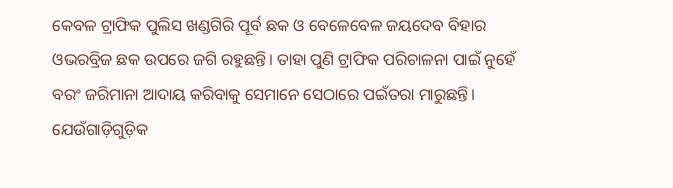କେବଳ ଟ୍ରାଫିକ ପୁଲିସ ଖଣ୍ଡଗିରି ପୂର୍ବ ଛକ ଓ ବେଳେବେଳ ଜୟଦେବ ବିହାର ଓଭରବ୍ରିଜ ଛକ ଉପରେ ଜଗି ରହୁଛନ୍ତି। ତାହା ପୁଣି ଟ୍ରାଫିକ ପରିଚାଳନା ପାଇଁ ନୁହେଁ ବରଂ ଜରିମାନା ଆଦାୟ କରିବାକୁ ସେମାନେ ସେଠାରେ ପଇଁତରା ମାରୁଛନ୍ତି। ଯେଉଁଗାଡ଼ିଗୁଡ଼ିକ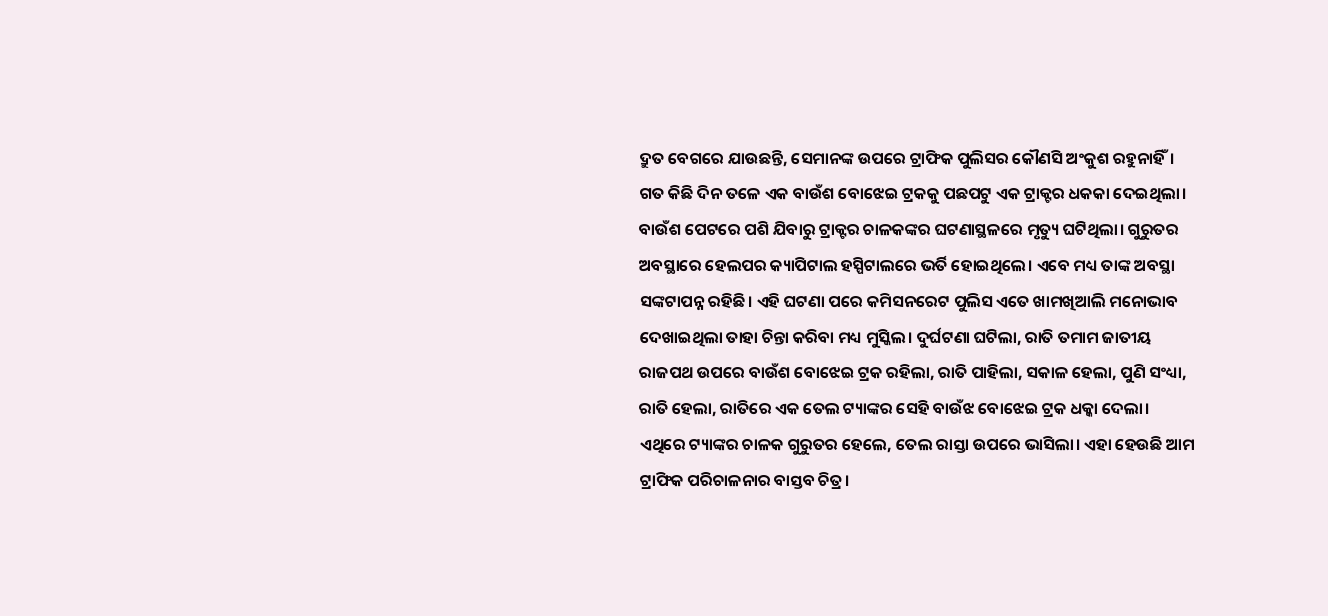ଦ୍ରୁତ ବେଗରେ ଯାଉଛନ୍ତି, ସେମାନଙ୍କ ଉପରେ ଟ୍ରାଫିକ ପୁଲିସର କୌଣସି ଅଂକୁଶ ରହୁନାହିଁ। ଗତ କିଛି ଦିନ ତଳେ ଏକ ବାଉଁଶ ବୋଝେଇ ଟ୍ରକକୁ ପଛପଟୁ ଏକ ଟ୍ରାକ୍ଟର ଧକକା ଦେଇଥିଲା। ବାଉଁଶ ପେଟରେ ପଶି ଯିବାରୁ ଟ୍ରାକ୍ଟର ଚାଳକଙ୍କର ଘଟଣାସ୍ଥଳରେ ମୃତ୍ୟୁ ଘଟିଥିଲା। ଗୁରୁତର ଅବସ୍ଥାରେ ହେଲପର କ୍ୟାପିଟାଲ ହସ୍ପିଟାଲରେ ଭର୍ତି ହୋଇଥିଲେ। ଏବେ ମଧ୍ୟ ତାଙ୍କ ଅବସ୍ଥା ସଙ୍କଟାପନ୍ନ ରହିଛି। ଏହି ଘଟଣା ପରେ କମିସନରେଟ ପୁଲିସ ଏତେ ଖାମଖିଆଲି ମନୋଭାବ ଦେଖାଇଥିଲା ତାହା ଚିନ୍ତା କରିବା ମଧ୍ୟ ମୁସ୍କିଲ। ଦୁର୍ଘଟଣା ଘଟିଲା, ରାତି ତମାମ ଜାତୀୟ ରାଜପଥ ଉପରେ ବାଉଁଶ ବୋଝେଇ ଟ୍ରକ ରହିଲା, ରାତି ପାହିଲା, ସକାଳ ହେଲା, ପୁଣି ସଂଧ୍ୟା, ରାତି ହେଲା, ରାତିରେ ଏକ ତେଲ ଟ୍ୟାଙ୍କର ସେହି ବାଉଁଝ ବୋଝେଇ ଟ୍ରକ ଧକ୍କା ଦେଲା। ଏଥିରେ ଟ୍ୟାଙ୍କର ଚାଳକ ଗୁରୁତର ହେଲେ, ତେଲ ରାସ୍ତା ଉପରେ ଭାସିଲା। ଏହା ହେଉଛି ଆମ ଟ୍ରାଫିକ ପରିଚାଳନାର ବାସ୍ତବ ଚିତ୍ର।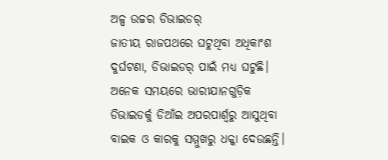ଅଳ୍ପ ଉଚ୍ଚର ଡିଭାଇଡର୍
ଜାତୀୟ ରାଜପଥରେ ଘଟୁଥିବା ଅଧିକାଂଶ ଦୁର୍ଘଟଣା, ଡିଭାଇଡର୍ ପାଇଁ ମଧ୍ୟ ଘଟୁଛି। ଅନେକ ସମୟରେ ଭାରୀଯାନଗୁଡ଼ିକ ଡିଭାଇଡର୍କୁ ଡିଆଁଇ ଅପରପାର୍ଶ୍ବରୁ ଆସୁଥିବା ବାଇକ ଓ କାରକୁ ସମ୍ମୁଖରୁ ଧକ୍କା ଦେଉଛନ୍ତି।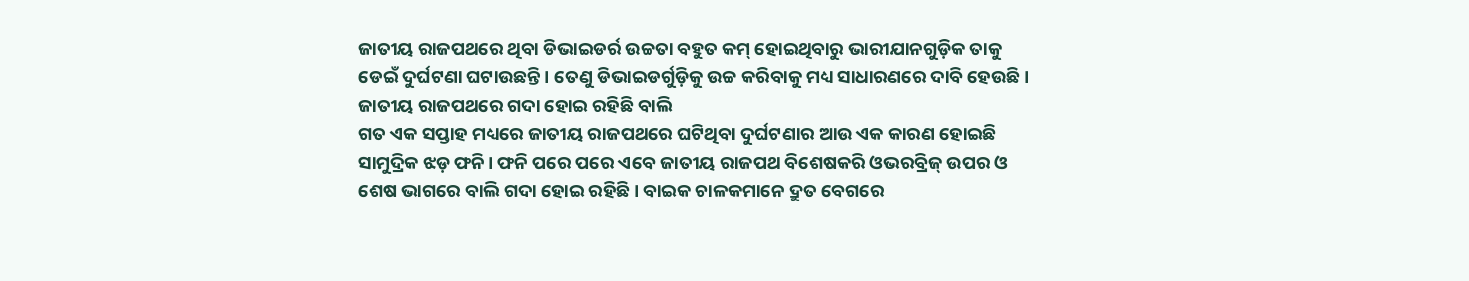ଜାତୀୟ ରାଜପଥରେ ଥିବା ଡିଭାଇଡର୍ର ଉଚ୍ଚତା ବହୁତ କମ୍ ହୋଇଥିବାରୁ ଭାରୀଯାନଗୁଡ଼ିକ ତାକୁ ଡେଇଁ ଦୁର୍ଘଟଣା ଘଟାଉଛନ୍ତି। ତେଣୁ ଡିଭାଇଡର୍ଗୁଡ଼ିକୁ ଉଚ୍ଚ କରିବାକୁ ମଧ୍ୟ ସାଧାରଣରେ ଦାବି ହେଉଛି।
ଜାତୀୟ ରାଜପଥରେ ଗଦା ହୋଇ ରହିଛି ବାଲି
ଗତ ଏକ ସପ୍ତାହ ମଧ୍ୟରେ ଜାତୀୟ ରାଜପଥରେ ଘଟିଥିବା ଦୁର୍ଘଟଣାର ଆଉ ଏକ କାରଣ ହୋଇଛି ସାମୁଦ୍ରିକ ଝଡ଼ ଫନି। ଫନି ପରେ ପରେ ଏବେ ଜାତୀୟ ରାଜପଥ ବିଶେଷକରି ଓଭରବ୍ରିଜ୍ ଉପର ଓ ଶେଷ ଭାଗରେ ବାଲି ଗଦା ହୋଇ ରହିଛି। ବାଇକ ଚାଳକମାନେ ଦ୍ରୁତ ବେଗରେ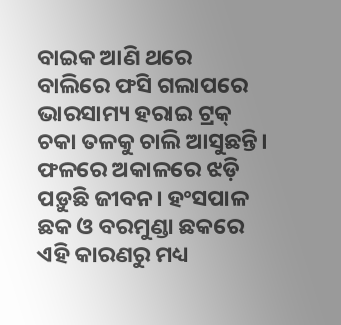ବାଇକ ଆଣି ଥରେ ବାଲିରେ ଫସି ଗଲାପରେ ଭାରସାମ୍ୟ ହରାଇ ଟ୍ରକ୍ ଚକା ତଳକୁ ଚାଲି ଆସୁଛନ୍ତି। ଫଳରେ ଅକାଳରେ ଝଡ଼ି ପଡ଼ୁଛି ଜୀବନ। ହଂସପାଳ ଛକ ଓ ବରମୁଣ୍ଡା ଛକରେ ଏହି କାରଣରୁ ମଧ୍ୟ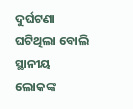ଦୁର୍ଘଟଣା ଘଟିଥିଲା ବୋଲି ସ୍ଥାନୀୟ ଲୋକଙ୍କ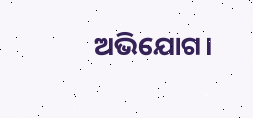ଅଭିଯୋଗ।